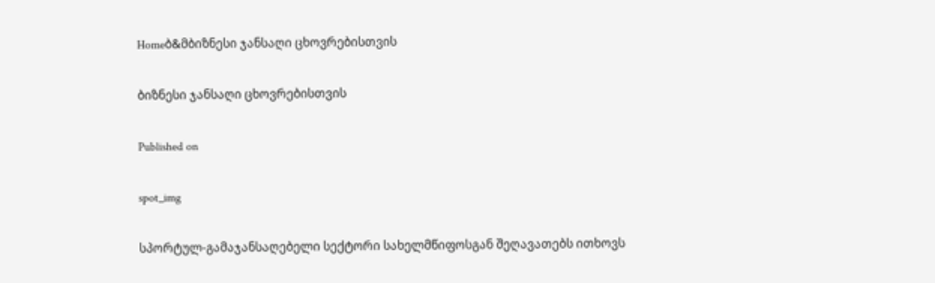Homeბ&მბიზნესი ჯანსაღი ცხოვრებისთვის

ბიზნესი ჯანსაღი ცხოვრებისთვის

Published on

spot_img

სპორტულ-გამაჯანსაღებელი სექტორი სახელმწიფოსგან შეღავათებს ითხოვს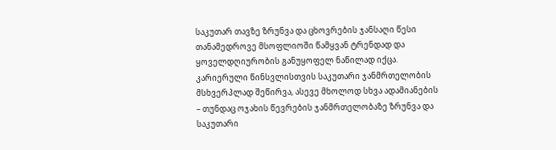საკუთარ თავზე ზრუნვა და ცხოვრების ჯანსაღი წესი თანამედროვე მსოფლიოში წამყვან ტრენდად და ყოველდღიურობის განუყოფელ ნაწილად იქცა.
კარიერული წინსვლისთვის საკუთარი ჯანმრთელობის მსხვერპლად შეწირვა, ასევე მხოლოდ სხვა ადამიანების – თუნდაც ოჯახის წევრების ჯანმრთელობაზე ზრუნვა და საკუთარი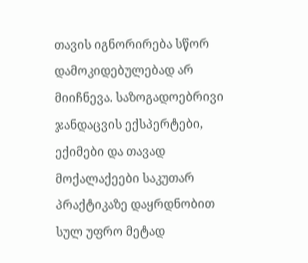თავის იგნორირება სწორ დამოკიდებულებად არ მიიჩნევა. საზოგადოებრივი ჯანდაცვის ექსპერტები, ექიმები და თავად მოქალაქეები საკუთარ პრაქტიკაზე დაყრდნობით სულ უფრო მეტად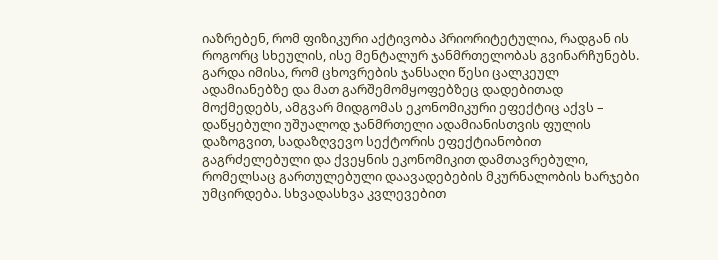იაზრებენ, რომ ფიზიკური აქტივობა პრიორიტეტულია, რადგან ის როგორც სხეულის, ისე მენტალურ ჯანმრთელობას გვინარჩუნებს. გარდა იმისა, რომ ცხოვრების ჯანსაღი წესი ცალკეულ ადამიანებზე და მათ გარშემომყოფებზეც დადებითად მოქმედებს, ამგვარ მიდგომას ეკონომიკური ეფექტიც აქვს – დაწყებული უშუალოდ ჯანმრთელი ადამიანისთვის ფულის დაზოგვით, სადაზღვევო სექტორის ეფექტიანობით გაგრძელებული და ქვეყნის ეკონომიკით დამთავრებული, რომელსაც გართულებული დაავადებების მკურნალობის ხარჯები უმცირდება. სხვადასხვა კვლევებით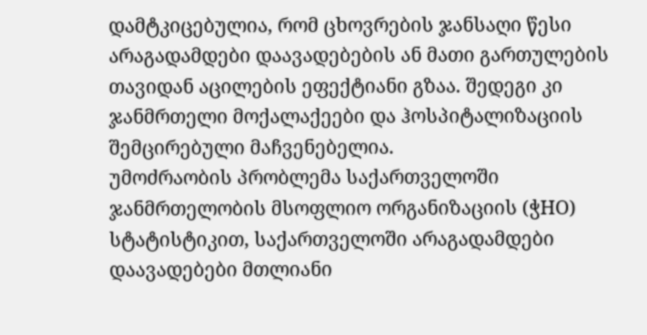დამტკიცებულია, რომ ცხოვრების ჯანსაღი წესი არაგადამდები დაავადებების ან მათი გართულების თავიდან აცილების ეფექტიანი გზაა. შედეგი კი ჯანმრთელი მოქალაქეები და ჰოსპიტალიზაციის შემცირებული მაჩვენებელია.
უმოძრაობის პრობლემა საქართველოში
ჯანმრთელობის მსოფლიო ორგანიზაციის (ჭHO) სტატისტიკით, საქართველოში არაგადამდები დაავადებები მთლიანი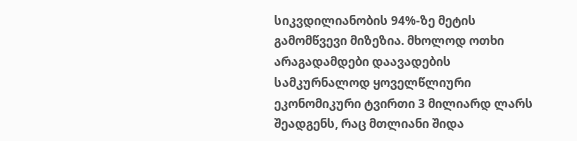სიკვდილიანობის 94%-ზე მეტის გამომწვევი მიზეზია. მხოლოდ ოთხი არაგადამდები დაავადების სამკურნალოდ ყოველწლიური ეკონომიკური ტვირთი 3 მილიარდ ლარს შეადგენს, რაც მთლიანი შიდა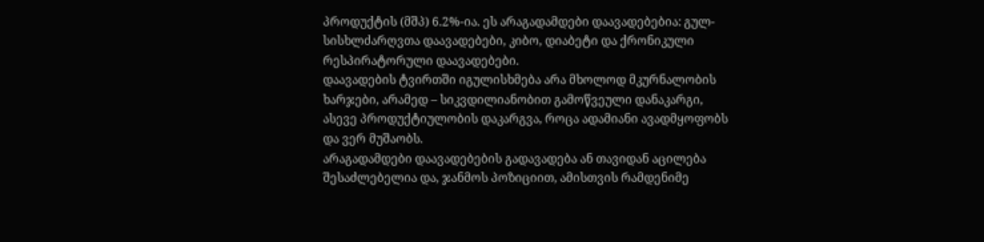პროდუქტის (მშპ) 6.2%-ია. ეს არაგადამდები დაავადებებია: გულ-სისხლძარღვთა დაავადებები, კიბო, დიაბეტი და ქრონიკული რესპირატორული დაავადებები.
დაავადების ტვირთში იგულისხმება არა მხოლოდ მკურნალობის ხარჯები, არამედ – სიკვდილიანობით გამოწვეული დანაკარგი, ასევე პროდუქტიულობის დაკარგვა, როცა ადამიანი ავადმყოფობს და ვერ მუშაობს.
არაგადამდები დაავადებების გადავადება ან თავიდან აცილება შესაძლებელია და, ჯანმოს პოზიციით, ამისთვის რამდენიმე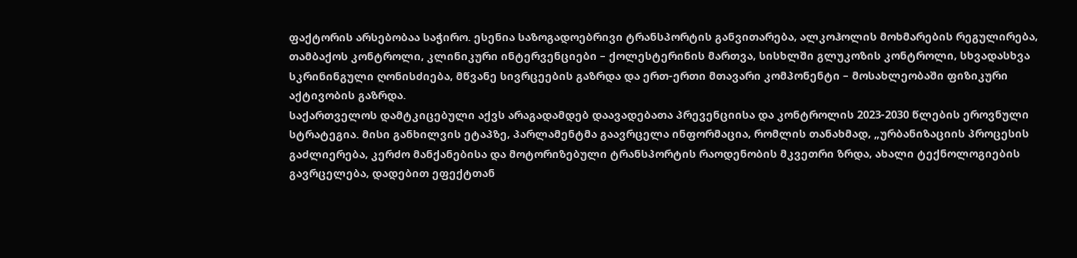ფაქტორის არსებობაა საჭირო. ესენია საზოგადოებრივი ტრანსპორტის განვითარება, ალკოჰოლის მოხმარების რეგულირება, თამბაქოს კონტროლი, კლინიკური ინტერვენციები – ქოლესტერინის მართვა, სისხლში გლუკოზის კონტროლი, სხვადასხვა სკრინინგული ღონისძიება, მწვანე სივრცეების გაზრდა და ერთ-ერთი მთავარი კომპონენტი – მოსახლეობაში ფიზიკური აქტივობის გაზრდა.
საქართველოს დამტკიცებული აქვს არაგადამდებ დაავადებათა პრევენციისა და კონტროლის 2023-2030 წლების ეროვნული სტრატეგია. მისი განხილვის ეტაპზე, პარლამენტმა გაავრცელა ინფორმაცია, რომლის თანახმად, „ურბანიზაციის პროცესის გაძლიერება, კერძო მანქანებისა და მოტორიზებული ტრანსპორტის რაოდენობის მკვეთრი ზრდა, ახალი ტექნოლოგიების გავრცელება, დადებით ეფექტთან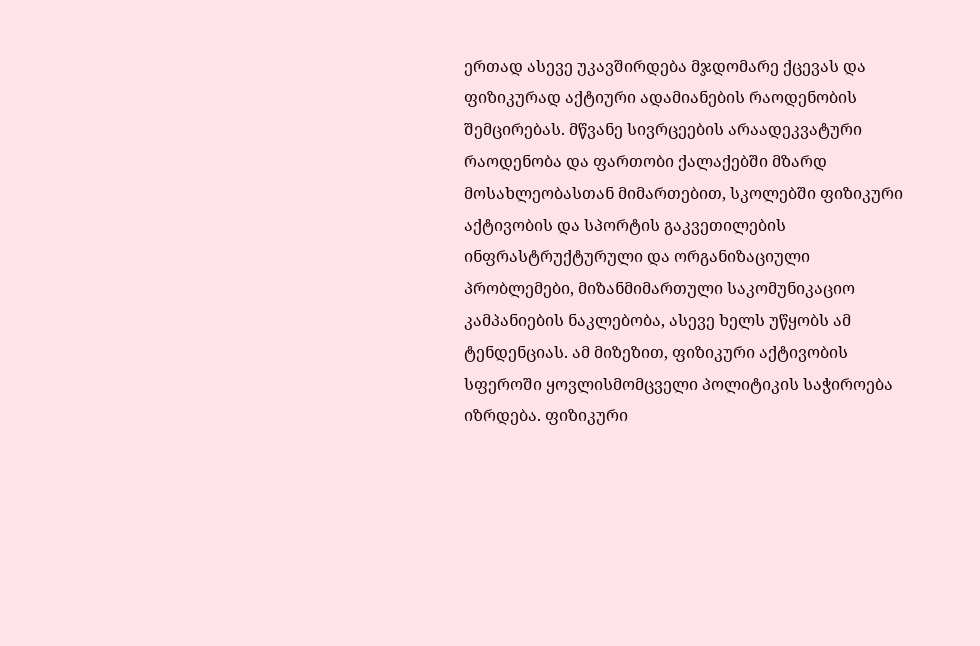ერთად ასევე უკავშირდება მჯდომარე ქცევას და ფიზიკურად აქტიური ადამიანების რაოდენობის შემცირებას. მწვანე სივრცეების არაადეკვატური რაოდენობა და ფართობი ქალაქებში მზარდ მოსახლეობასთან მიმართებით, სკოლებში ფიზიკური აქტივობის და სპორტის გაკვეთილების ინფრასტრუქტურული და ორგანიზაციული პრობლემები, მიზანმიმართული საკომუნიკაციო კამპანიების ნაკლებობა, ასევე ხელს უწყობს ამ ტენდენციას. ამ მიზეზით, ფიზიკური აქტივობის სფეროში ყოვლისმომცველი პოლიტიკის საჭიროება იზრდება. ფიზიკური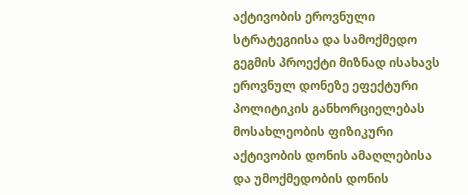აქტივობის ეროვნული სტრატეგიისა და სამოქმედო გეგმის პროექტი მიზნად ისახავს ეროვნულ დონეზე ეფექტური პოლიტიკის განხორციელებას მოსახლეობის ფიზიკური აქტივობის დონის ამაღლებისა და უმოქმედობის დონის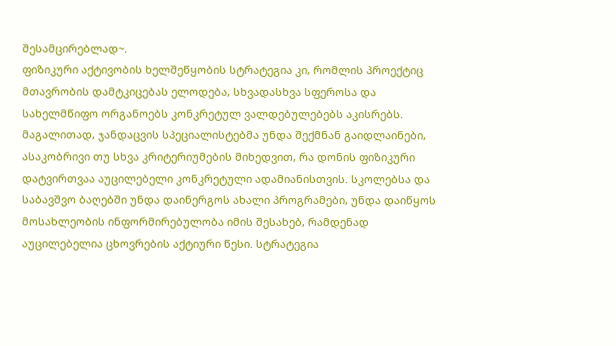შესამცირებლად~.
ფიზიკური აქტივობის ხელშეწყობის სტრატეგია კი, რომლის პროექტიც მთავრობის დამტკიცებას ელოდება, სხვადასხვა სფეროსა და სახელმწიფო ორგანოებს კონკრეტულ ვალდებულებებს აკისრებს. მაგალითად, ჯანდაცვის სპეციალისტებმა უნდა შექმნან გაიდლაინები, ასაკობრივი თუ სხვა კრიტერიუმების მიხედვით, რა დონის ფიზიკური დატვირთვაა აუცილებელი კონკრეტული ადამიანისთვის. სკოლებსა და საბავშვო ბაღებში უნდა დაინერგოს ახალი პროგრამები, უნდა დაიწყოს მოსახლეობის ინფორმირებულობა იმის შესახებ, რამდენად აუცილებელია ცხოვრების აქტიური წესი. სტრატეგია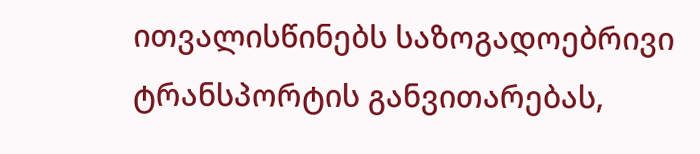ითვალისწინებს საზოგადოებრივი ტრანსპორტის განვითარებას,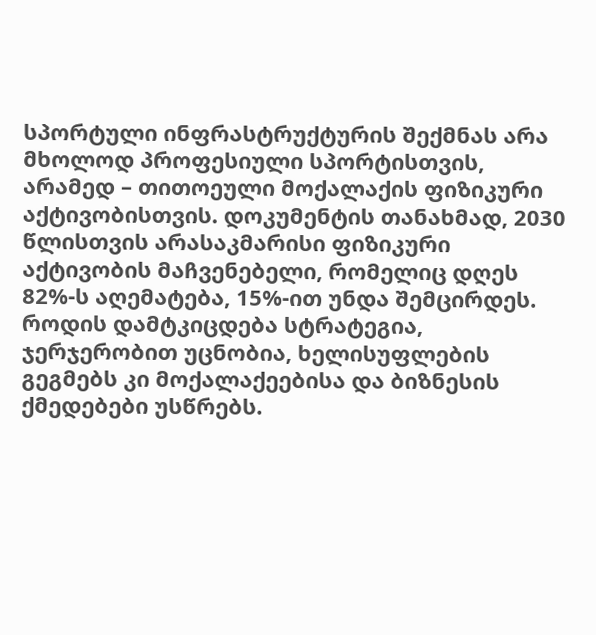სპორტული ინფრასტრუქტურის შექმნას არა მხოლოდ პროფესიული სპორტისთვის, არამედ – თითოეული მოქალაქის ფიზიკური აქტივობისთვის. დოკუმენტის თანახმად, 2030 წლისთვის არასაკმარისი ფიზიკური აქტივობის მაჩვენებელი, რომელიც დღეს 82%-ს აღემატება, 15%-ით უნდა შემცირდეს.
როდის დამტკიცდება სტრატეგია, ჯერჯერობით უცნობია, ხელისუფლების გეგმებს კი მოქალაქეებისა და ბიზნესის ქმედებები უსწრებს.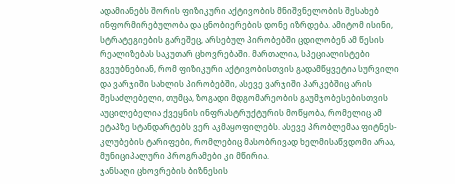ადამიანებს შორის ფიზიკური აქტივობის მნიშვნელობის შესახებ ინფორმირებულობა და ცნობიერების დონე იზრდება. ამიტომ ისინი, სტრატეგიების გარეშეც, არსებულ პირობებში ცდილობენ ამ წესის რეალიზებას საკუთარ ცხოვრებაში. მართალია, სპეციალისტები გვეუბნებიან, რომ ფიზიკური აქტივობისთვის გადამწყვეტია სურვილი და ვარჯიში სახლის პირობებში, ასევე ვარჯიში პარკებშიც არის შესაძლებელი, თუმცა, ზოგადი მდგომარეობის გაუმჯობესებისთვის აუცილებელია ქვეყნის ინფრასტრუქტურის მოწყობა, რომელიც ამ ეტაპზე სტანდარტებს ვერ აკმაყოფილებს. ასევე პრობლემაა ფიტნეს-კლუბების ტარიფები, რომლებიც მასობრივად ხელმისაწვდომი არაა, მუნიციპალური პროგრამები კი მწირია.
ჯანსაღი ცხოვრების ბიზნესის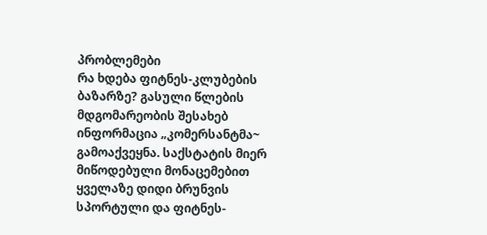პრობლემები
რა ხდება ფიტნეს-კლუბების ბაზარზე? გასული წლების მდგომარეობის შესახებ ინფორმაცია „კომერსანტმა~ გამოაქვეყნა. საქსტატის მიერ მიწოდებული მონაცემებით ყველაზე დიდი ბრუნვის სპორტული და ფიტნეს-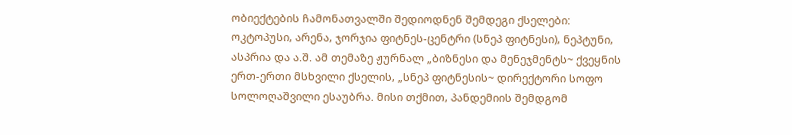ობიექტების ჩამონათვალში შედიოდნენ შემდეგი ქსელები: ოკტოპუსი, არენა, ჯორჯია ფიტნეს-ცენტრი (სნეპ ფიტნესი), ნეპტუნი, ასპრია და ა.შ. ამ თემაზე ჟურნალ „ბიზნესი და მენეჯმენტს~ ქვეყნის ერთ-ერთი მსხვილი ქსელის, „სნეპ ფიტნესის~ დირექტორი სოფო სოლოღაშვილი ესაუბრა. მისი თქმით, პანდემიის შემდგომ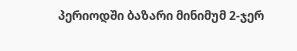პერიოდში ბაზარი მინიმუმ 2-ჯერ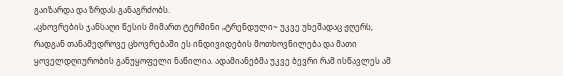გაიზარდა და ზრდას განაგრძობს.
„ცხოვრების ჯანსაღი წესის მიმართ ტერმინი „ტრენდული~ უკვე უხეშადაც ჟღერს, რადგან თანამედროვე ცხოვრებაში ეს ინდივიდების მოთხოვნილება და მათი ყოველდღიურობის განუყოფელი ნაწილია. ადამიანებმა უკვე ბევრი რამ ისწავლეს ამ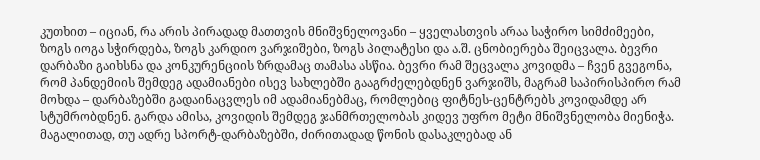კუთხით – იციან, რა არის პირადად მათთვის მნიშვნელოვანი – ყველასთვის არაა საჭირო სიმძიმეები, ზოგს იოგა სჭირდება, ზოგს კარდიო ვარჯიშები, ზოგს პილატესი და ა.შ. ცნობიერება შეიცვალა. ბევრი დარბაზი გაიხსნა და კონკურენციის ზრდამაც თამასა ასწია. ბევრი რამ შეცვალა კოვიდმა – ჩვენ გვეგონა, რომ პანდემიის შემდეგ ადამიანები ისევ სახლებში გააგრძელებდნენ ვარჯიშს, მაგრამ საპირისპირო რამ მოხდა – დარბაზებში გადაინაცვლეს იმ ადამიანებმაც, რომლებიც ფიტნეს-ცენტრებს კოვიდამდე არ სტუმრობდნენ. გარდა ამისა, კოვიდის შემდეგ ჯანმრთელობას კიდევ უფრო მეტი მნიშვნელობა მიენიჭა. მაგალითად, თუ ადრე სპორტ-დარბაზებში, ძირითადად წონის დასაკლებად ან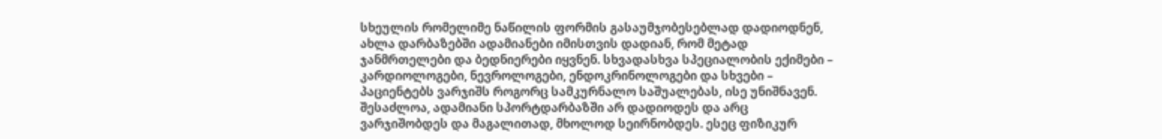სხეულის რომელიმე ნაწილის ფორმის გასაუმჯობესებლად დადიოდნენ, ახლა დარბაზებში ადამიანები იმისთვის დადიან, რომ მეტად ჯანმრთელები და ბედნიერები იყვნენ. სხვადასხვა სპეციალობის ექიმები – კარდიოლოგები, ნევროლოგები, ენდოკრინოლოგები და სხვები – პაციენტებს ვარჯიშს როგორც სამკურნალო საშუალებას, ისე უნიშნავენ. შესაძლოა, ადამიანი სპორტდარბაზში არ დადიოდეს და არც ვარჯიშობდეს და მაგალითად, მხოლოდ სეირნობდეს. ესეც ფიზიკურ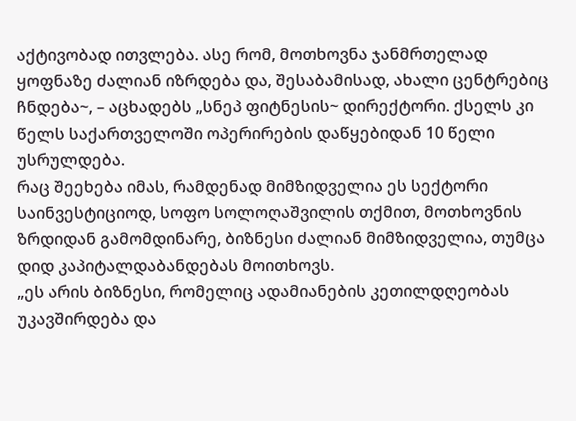აქტივობად ითვლება. ასე რომ, მოთხოვნა ჯანმრთელად ყოფნაზე ძალიან იზრდება და, შესაბამისად, ახალი ცენტრებიც ჩნდება~, – აცხადებს „სნეპ ფიტნესის~ დირექტორი. ქსელს კი წელს საქართველოში ოპერირების დაწყებიდან 10 წელი უსრულდება.
რაც შეეხება იმას, რამდენად მიმზიდველია ეს სექტორი საინვესტიციოდ, სოფო სოლოღაშვილის თქმით, მოთხოვნის ზრდიდან გამომდინარე, ბიზნესი ძალიან მიმზიდველია, თუმცა დიდ კაპიტალდაბანდებას მოითხოვს.
„ეს არის ბიზნესი, რომელიც ადამიანების კეთილდღეობას უკავშირდება და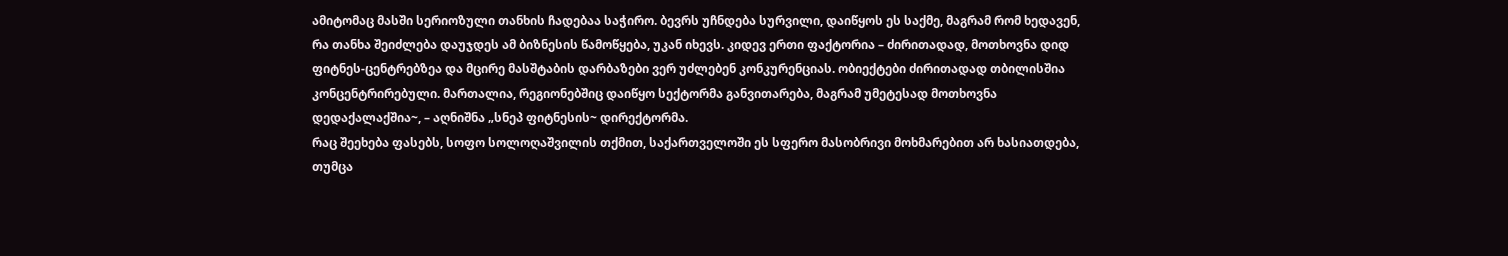ამიტომაც მასში სერიოზული თანხის ჩადებაა საჭირო. ბევრს უჩნდება სურვილი, დაიწყოს ეს საქმე, მაგრამ რომ ხედავენ, რა თანხა შეიძლება დაუჯდეს ამ ბიზნესის წამოწყება, უკან იხევს. კიდევ ერთი ფაქტორია – ძირითადად, მოთხოვნა დიდ ფიტნეს-ცენტრებზეა და მცირე მასშტაბის დარბაზები ვერ უძლებენ კონკურენციას. ობიექტები ძირითადად თბილისშია კონცენტრირებული. მართალია, რეგიონებშიც დაიწყო სექტორმა განვითარება, მაგრამ უმეტესად მოთხოვნა დედაქალაქშია~, – აღნიშნა „სნეპ ფიტნესის~ დირექტორმა.
რაც შეეხება ფასებს, სოფო სოლოღაშვილის თქმით, საქართველოში ეს სფერო მასობრივი მოხმარებით არ ხასიათდება, თუმცა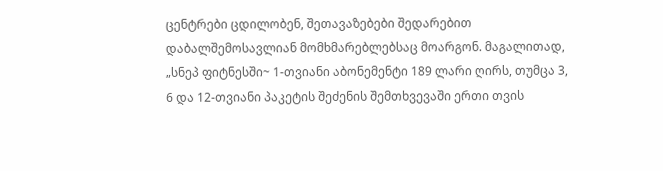ცენტრები ცდილობენ, შეთავაზებები შედარებით დაბალშემოსავლიან მომხმარებლებსაც მოარგონ. მაგალითად, „სნეპ ფიტნესში~ 1-თვიანი აბონემენტი 189 ლარი ღირს, თუმცა 3, 6 და 12-თვიანი პაკეტის შეძენის შემთხვევაში ერთი თვის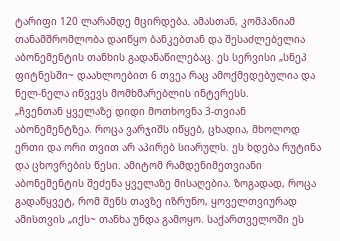ტარიფი 120 ლარამდე მცირდება. ამასთან, კომპანიამ თანამშრომლობა დაიწყო ბანკებთან და შესაძლებელია აბონემენტის თანხის გადანაწილებაც. ეს სერვისი „სნეპ ფიტნესში~ დაახლოებით 6 თვეა რაც ამოქმედებულია და ნელ-ნელა იწვევს მომხმარებლის ინტერესს.
„ჩვენთან ყველაზე დიდი მოთხოვნა 3-თვიან აბონემენტზეა. როცა ვარჯიშს იწყებ, ცხადია, მხოლოდ ერთი და ორი თვით არ აპირებ სიარულს. ეს ხდება რუტინა და ცხოვრების წესი. ამიტომ რამდენიმეთვიანი აბონემენტის შეძენა ყველაზე მისაღებია. ზოგადად, როცა გადაწყვეტ, რომ შენს თავზე იზრუნო, ყოველთვიურად ამისთვის „იქს~ თანხა უნდა გამოყო. საქართველოში ეს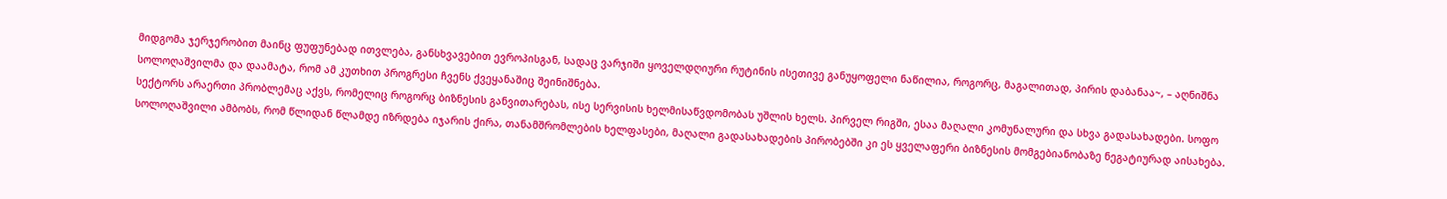მიდგომა ჯერჯერობით მაინც ფუფუნებად ითვლება, განსხვავებით ევროპისგან, სადაც ვარჯიში ყოველდღიური რუტინის ისეთივე განუყოფელი ნაწილია, როგორც, მაგალითად, პირის დაბანაა~, – აღნიშნა სოლოღაშვილმა და დაამატა, რომ ამ კუთხით პროგრესი ჩვენს ქვეყანაშიც შეინიშნება.
სექტორს არაერთი პრობლემაც აქვს, რომელიც როგორც ბიზნესის განვითარებას, ისე სერვისის ხელმისაწვდომობას უშლის ხელს. პირველ რიგში, ესაა მაღალი კომუნალური და სხვა გადასახადები. სოფო სოლოღაშვილი ამბობს, რომ წლიდან წლამდე იზრდება იჯარის ქირა, თანამშრომლების ხელფასები, მაღალი გადასახადების პირობებში კი ეს ყველაფერი ბიზნესის მომგებიანობაზე ნეგატიურად აისახება.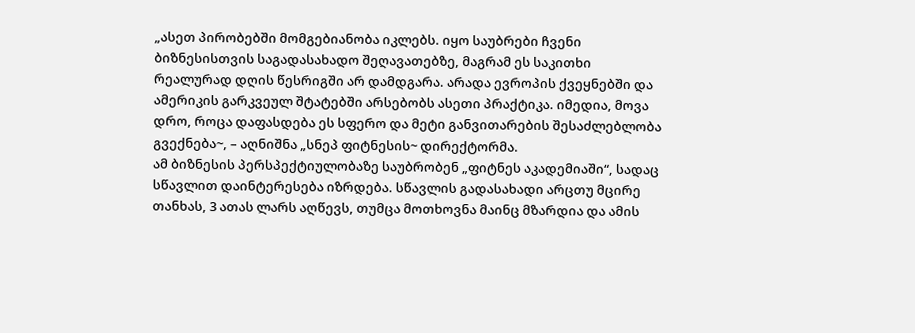„ასეთ პირობებში მომგებიანობა იკლებს. იყო საუბრები ჩვენი ბიზნესისთვის საგადასახადო შეღავათებზე, მაგრამ ეს საკითხი რეალურად დღის წესრიგში არ დამდგარა. არადა ევროპის ქვეყნებში და ამერიკის გარკვეულ შტატებში არსებობს ასეთი პრაქტიკა. იმედია, მოვა დრო, როცა დაფასდება ეს სფერო და მეტი განვითარების შესაძლებლობა გვექნება~, – აღნიშნა „სნეპ ფიტნესის~ დირექტორმა.
ამ ბიზნესის პერსპექტიულობაზე საუბრობენ „ფიტნეს აკადემიაში“, სადაც სწავლით დაინტერესება იზრდება. სწავლის გადასახადი არცთუ მცირე თანხას, 3 ათას ლარს აღწევს, თუმცა მოთხოვნა მაინც მზარდია და ამის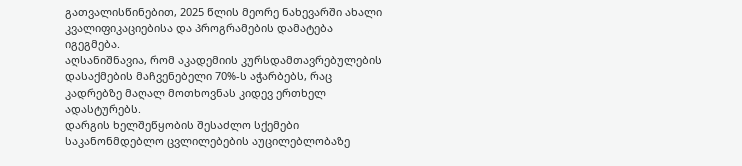გათვალისწინებით, 2025 წლის მეორე ნახევარში ახალი კვალიფიკაციებისა და პროგრამების დამატება იგეგმება.
აღსანიშნავია, რომ აკადემიის კურსდამთავრებულების დასაქმების მაჩვენებელი 70%-ს აჭარბებს, რაც კადრებზე მაღალ მოთხოვნას კიდევ ერთხელ ადასტურებს.
დარგის ხელშეწყობის შესაძლო სქემები
საკანონმდებლო ცვლილებების აუცილებლობაზე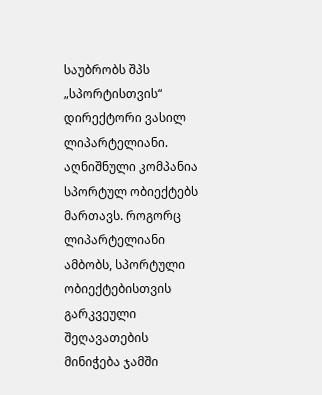საუბრობს შპს „სპორტისთვის“ დირექტორი ვასილ ლიპარტელიანი. აღნიშნული კომპანია სპორტულ ობიექტებს მართავს. როგორც ლიპარტელიანი ამბობს, სპორტული ობიექტებისთვის გარკვეული შეღავათების მინიჭება ჯამში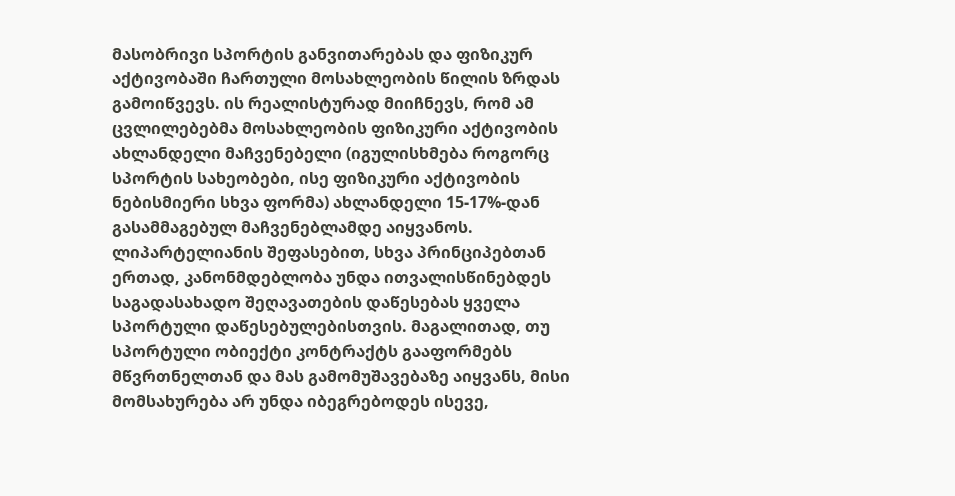მასობრივი სპორტის განვითარებას და ფიზიკურ აქტივობაში ჩართული მოსახლეობის წილის ზრდას გამოიწვევს. ის რეალისტურად მიიჩნევს, რომ ამ ცვლილებებმა მოსახლეობის ფიზიკური აქტივობის ახლანდელი მაჩვენებელი (იგულისხმება როგორც სპორტის სახეობები, ისე ფიზიკური აქტივობის ნებისმიერი სხვა ფორმა) ახლანდელი 15-17%-დან გასამმაგებულ მაჩვენებლამდე აიყვანოს.
ლიპარტელიანის შეფასებით, სხვა პრინციპებთან ერთად, კანონმდებლობა უნდა ითვალისწინებდეს საგადასახადო შეღავათების დაწესებას ყველა სპორტული დაწესებულებისთვის. მაგალითად, თუ სპორტული ობიექტი კონტრაქტს გააფორმებს მწვრთნელთან და მას გამომუშავებაზე აიყვანს, მისი მომსახურება არ უნდა იბეგრებოდეს ისევე,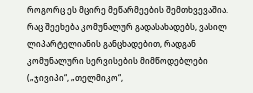როგორც ეს მცირე მეწარმეების შემთხვევაშია. რაც შეეხება კომუნალურ გადასახადებს, ვასილ ლიპარტელიანის განცხადებით, რადგან კომუნალური სერვისების მიმწოდებლები („ჯივიპი“, „თელმიკო“,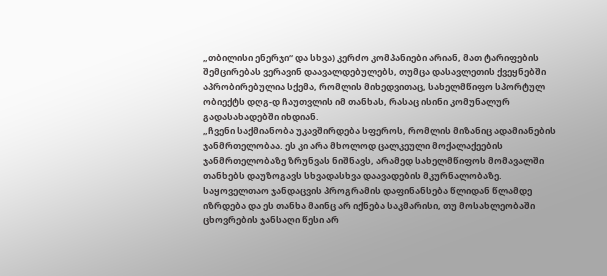„თბილისი ენერჯი“ და სხვა) კერძო კომპანიები არიან, მათ ტარიფების შემცირებას ვერავინ დაავალდებულებს, თუმცა დასავლეთის ქვეყნებში აპრობირებულია სქემა, რომლის მიხედვითაც, სახელმწიფო სპორტულ ობიექტს დღგ-დ ჩაუთვლის იმ თანხას, რასაც ისინი კომუნალურ გადასახადებში იხდიან.
„ჩვენი საქმიანობა უკავშირდება სფეროს, რომლის მიზანიც ადამიანების ჯანმრთელობაა. ეს კი არა მხოლოდ ცალკეული მოქალაქეების ჯანმრთელობაზე ზრუნვას ნიშნავს, არამედ სახელმწიფოს მომავალში თანხებს დაუზოგავს სხვადასხვა დაავადების მკურნალობაზე. საყოველთაო ჯანდაცვის პროგრამის დაფინანსება წლიდან წლამდე იზრდება და ეს თანხა მაინც არ იქნება საკმარისი, თუ მოსახლეობაში ცხოვრების ჯანსაღი წესი არ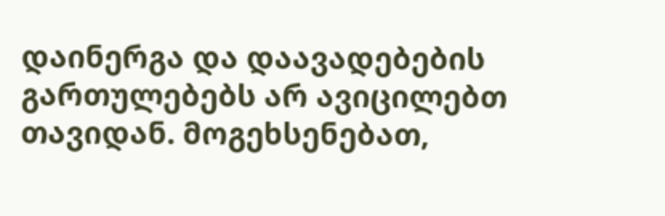დაინერგა და დაავადებების გართულებებს არ ავიცილებთ თავიდან. მოგეხსენებათ,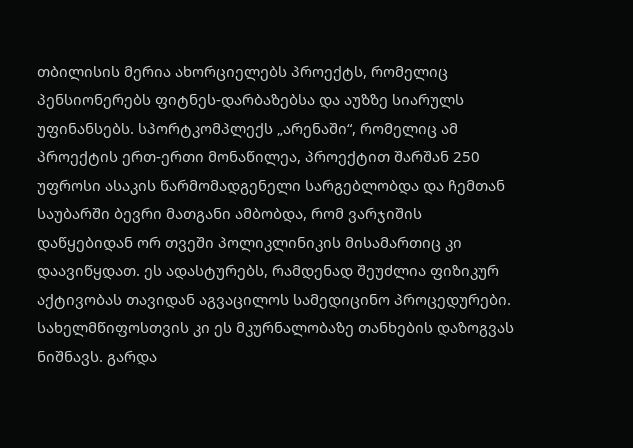თბილისის მერია ახორციელებს პროექტს, რომელიც პენსიონერებს ფიტნეს-დარბაზებსა და აუზზე სიარულს უფინანსებს. სპორტკომპლექს „არენაში“, რომელიც ამ პროექტის ერთ-ერთი მონაწილეა, პროექტით შარშან 250 უფროსი ასაკის წარმომადგენელი სარგებლობდა და ჩემთან საუბარში ბევრი მათგანი ამბობდა, რომ ვარჯიშის დაწყებიდან ორ თვეში პოლიკლინიკის მისამართიც კი დაავიწყდათ. ეს ადასტურებს, რამდენად შეუძლია ფიზიკურ აქტივობას თავიდან აგვაცილოს სამედიცინო პროცედურები. სახელმწიფოსთვის კი ეს მკურნალობაზე თანხების დაზოგვას ნიშნავს. გარდა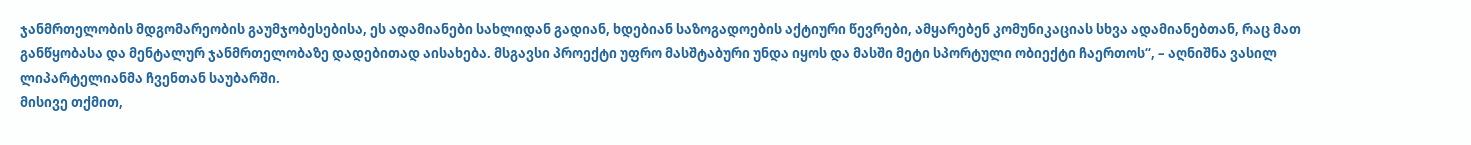ჯანმრთელობის მდგომარეობის გაუმჯობესებისა, ეს ადამიანები სახლიდან გადიან, ხდებიან საზოგადოების აქტიური წევრები, ამყარებენ კომუნიკაციას სხვა ადამიანებთან, რაც მათ განწყობასა და მენტალურ ჯანმრთელობაზე დადებითად აისახება. მსგავსი პროექტი უფრო მასშტაბური უნდა იყოს და მასში მეტი სპორტული ობიექტი ჩაერთოს“, – აღნიშნა ვასილ ლიპარტელიანმა ჩვენთან საუბარში.
მისივე თქმით,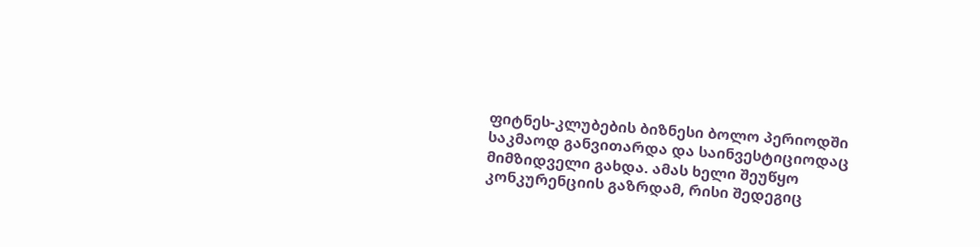ფიტნეს-კლუბების ბიზნესი ბოლო პერიოდში საკმაოდ განვითარდა და საინვესტიციოდაც მიმზიდველი გახდა. ამას ხელი შეუწყო კონკურენციის გაზრდამ, რისი შედეგიც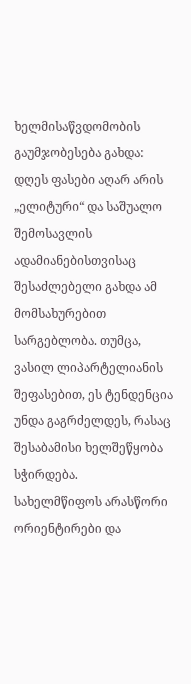ხელმისაწვდომობის გაუმჯობესება გახდა: დღეს ფასები აღარ არის „ელიტური“ და საშუალო შემოსავლის ადამიანებისთვისაც შესაძლებელი გახდა ამ მომსახურებით სარგებლობა. თუმცა, ვასილ ლიპარტელიანის შეფასებით, ეს ტენდენცია უნდა გაგრძელდეს, რასაც შესაბამისი ხელშეწყობა სჭირდება.
სახელმწიფოს არასწორი ორიენტირები და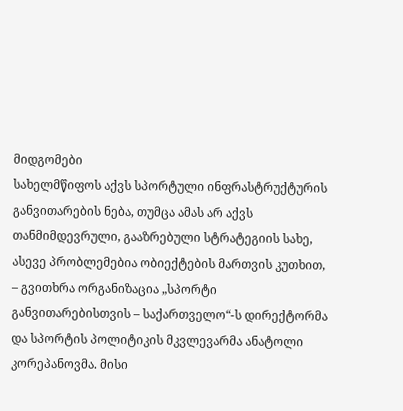მიდგომები
სახელმწიფოს აქვს სპორტული ინფრასტრუქტურის განვითარების ნება, თუმცა ამას არ აქვს თანმიმდევრული, გააზრებული სტრატეგიის სახე, ასევე პრობლემებია ობიექტების მართვის კუთხით, – გვითხრა ორგანიზაცია „სპორტი განვითარებისთვის – საქართველო“-ს დირექტორმა და სპორტის პოლიტიკის მკვლევარმა ანატოლი კორეპანოვმა. მისი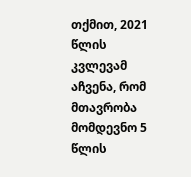თქმით, 2021 წლის კვლევამ აჩვენა, რომ მთავრობა მომდევნო 5 წლის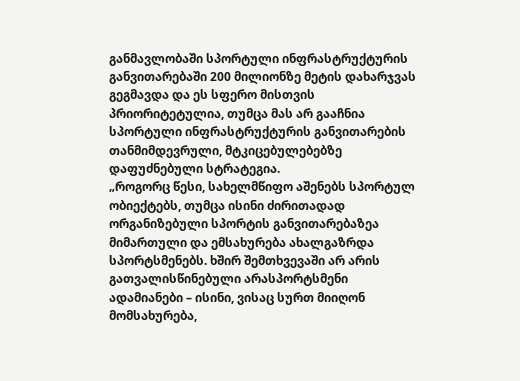განმავლობაში სპორტული ინფრასტრუქტურის განვითარებაში 200 მილიონზე მეტის დახარჯვას გეგმავდა და ეს სფერო მისთვის პრიორიტეტულია, თუმცა მას არ გააჩნია სპორტული ინფრასტრუქტურის განვითარების თანმიმდევრული, მტკიცებულებებზე დაფუძნებული სტრატეგია.
„როგორც წესი, სახელმწიფო აშენებს სპორტულ ობიექტებს, თუმცა ისინი ძირითადად ორგანიზებული სპორტის განვითარებაზეა მიმართული და ემსახურება ახალგაზრდა სპორტსმენებს. ხშირ შემთხვევაში არ არის გათვალისწინებული არასპორტსმენი ადამიანები – ისინი, ვისაც სურთ მიიღონ მომსახურება,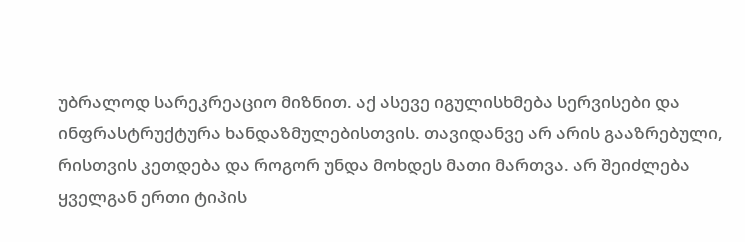უბრალოდ სარეკრეაციო მიზნით. აქ ასევე იგულისხმება სერვისები და ინფრასტრუქტურა ხანდაზმულებისთვის. თავიდანვე არ არის გააზრებული, რისთვის კეთდება და როგორ უნდა მოხდეს მათი მართვა. არ შეიძლება ყველგან ერთი ტიპის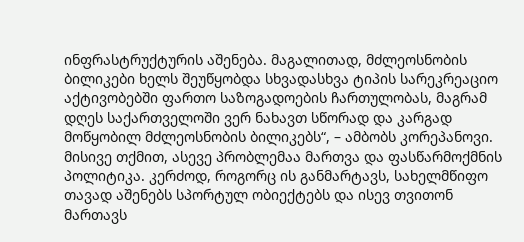ინფრასტრუქტურის აშენება. მაგალითად, მძლეოსნობის ბილიკები ხელს შეუწყობდა სხვადასხვა ტიპის სარეკრეაციო აქტივობებში ფართო საზოგადოების ჩართულობას, მაგრამ დღეს საქართველოში ვერ ნახავთ სწორად და კარგად მოწყობილ მძლეოსნობის ბილიკებს“, – ამბობს კორეპანოვი.
მისივე თქმით, ასევე პრობლემაა მართვა და ფასწარმოქმნის პოლიტიკა. კერძოდ, როგორც ის განმარტავს, სახელმწიფო თავად აშენებს სპორტულ ობიექტებს და ისევ თვითონ მართავს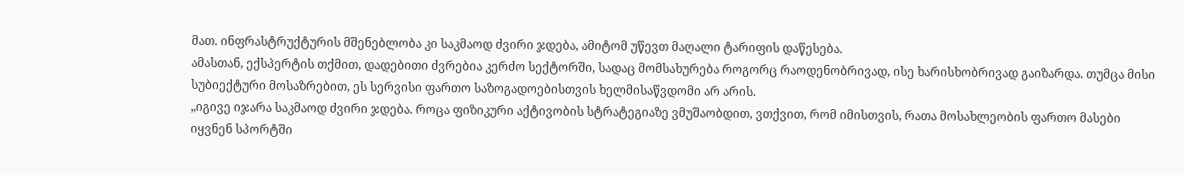მათ. ინფრასტრუქტურის მშენებლობა კი საკმაოდ ძვირი ჯდება, ამიტომ უწევთ მაღალი ტარიფის დაწესება.
ამასთან, ექსპერტის თქმით, დადებითი ძვრებია კერძო სექტორში, სადაც მომსახურება როგორც რაოდენობრივად, ისე ხარისხობრივად გაიზარდა. თუმცა მისი სუბიექტური მოსაზრებით, ეს სერვისი ფართო საზოგადოებისთვის ხელმისაწვდომი არ არის.
„იგივე იჯარა საკმაოდ ძვირი ჯდება. როცა ფიზიკური აქტივობის სტრატეგიაზე ვმუშაობდით, ვთქვით, რომ იმისთვის, რათა მოსახლეობის ფართო მასები იყვნენ სპორტში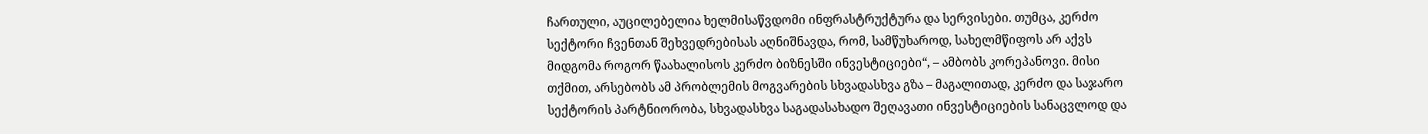ჩართული, აუცილებელია ხელმისაწვდომი ინფრასტრუქტურა და სერვისები. თუმცა, კერძო სექტორი ჩვენთან შეხვედრებისას აღნიშნავდა, რომ, სამწუხაროდ, სახელმწიფოს არ აქვს მიდგომა როგორ წაახალისოს კერძო ბიზნესში ინვესტიციები“, – ამბობს კორეპანოვი. მისი თქმით, არსებობს ამ პრობლემის მოგვარების სხვადასხვა გზა – მაგალითად, კერძო და საჯარო სექტორის პარტნიორობა, სხვადასხვა საგადასახადო შეღავათი ინვესტიციების სანაცვლოდ და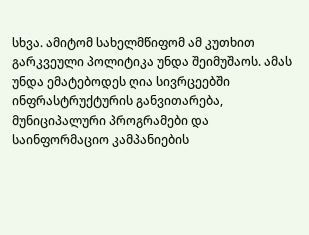სხვა. ამიტომ სახელმწიფომ ამ კუთხით გარკვეული პოლიტიკა უნდა შეიმუშაოს. ამას უნდა ემატებოდეს ღია სივრცეებში ინფრასტრუქტურის განვითარება, მუნიციპალური პროგრამები და საინფორმაციო კამპანიების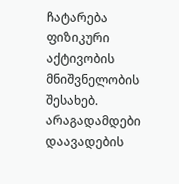ჩატარება ფიზიკური აქტივობის მნიშვნელობის შესახებ.
არაგადამდები დაავადების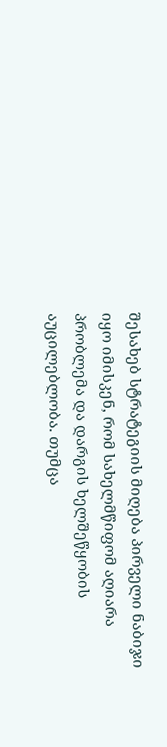შესახებ სტრატეგიის მიღება პირველი ნაბიჯი იყო იმისკენ, რომ სახელმწიფომ აღიარა პრობლემა და დარგის ხელშეწყობის აუცილებლობა. თუმცა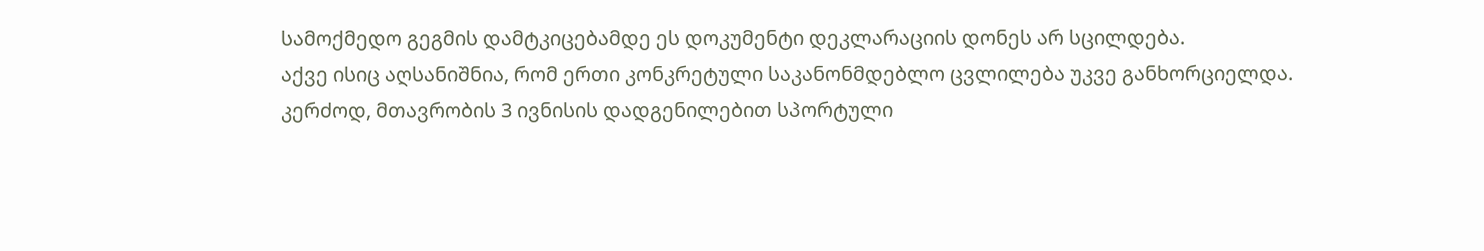სამოქმედო გეგმის დამტკიცებამდე ეს დოკუმენტი დეკლარაციის დონეს არ სცილდება.
აქვე ისიც აღსანიშნია, რომ ერთი კონკრეტული საკანონმდებლო ცვლილება უკვე განხორციელდა. კერძოდ, მთავრობის 3 ივნისის დადგენილებით სპორტული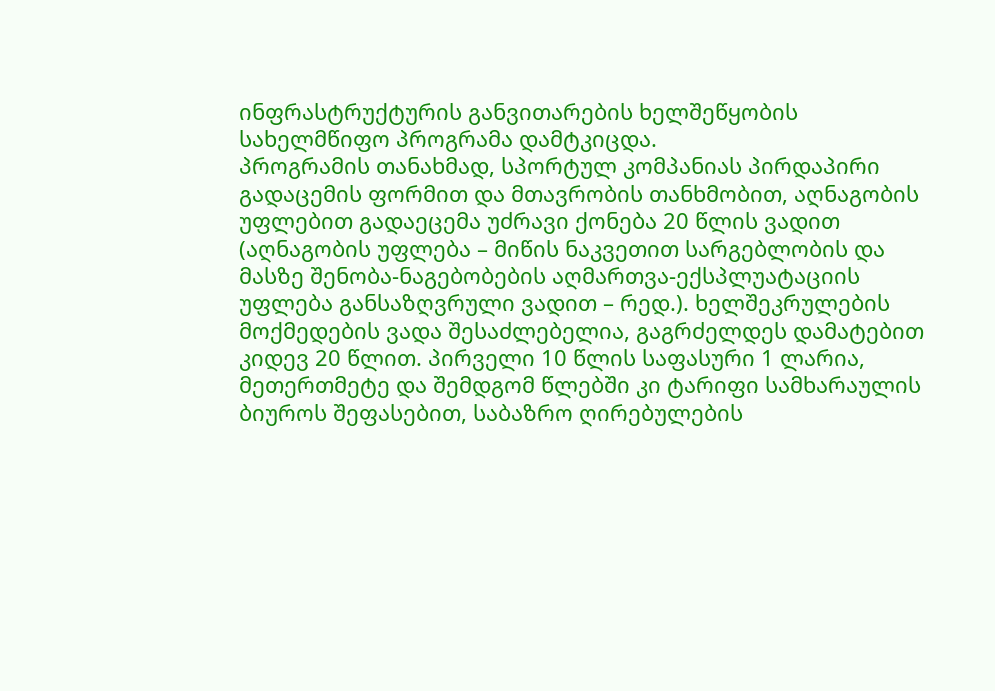ინფრასტრუქტურის განვითარების ხელშეწყობის სახელმწიფო პროგრამა დამტკიცდა.
პროგრამის თანახმად, სპორტულ კომპანიას პირდაპირი გადაცემის ფორმით და მთავრობის თანხმობით, აღნაგობის უფლებით გადაეცემა უძრავი ქონება 20 წლის ვადით (აღნაგობის უფლება – მიწის ნაკვეთით სარგებლობის და მასზე შენობა-ნაგებობების აღმართვა-ექსპლუატაციის უფლება განსაზღვრული ვადით – რედ.). ხელშეკრულების მოქმედების ვადა შესაძლებელია, გაგრძელდეს დამატებით კიდევ 20 წლით. პირველი 10 წლის საფასური 1 ლარია, მეთერთმეტე და შემდგომ წლებში კი ტარიფი სამხარაულის ბიუროს შეფასებით, საბაზრო ღირებულების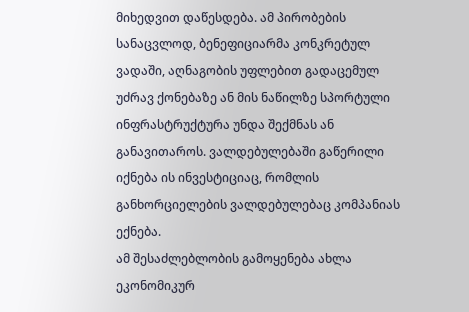მიხედვით დაწესდება. ამ პირობების სანაცვლოდ, ბენეფიციარმა კონკრეტულ ვადაში, აღნაგობის უფლებით გადაცემულ უძრავ ქონებაზე ან მის ნაწილზე სპორტული ინფრასტრუქტურა უნდა შექმნას ან განავითაროს. ვალდებულებაში გაწერილი იქნება ის ინვესტიციაც, რომლის განხორციელების ვალდებულებაც კომპანიას ექნება.
ამ შესაძლებლობის გამოყენება ახლა ეკონომიკურ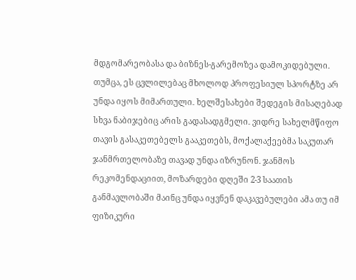მდგომარეობასა და ბიზნეს-გარემოზეა დამოკიდებული. თუმცა, ეს ცვლილებაც მხოლოდ პროფესიულ სპორტზე არ უნდა იყოს მიმართული. ხელშესახები შედეგის მისაღებად სხვა ნაბიჯებიც არის გადასადგმელი. ვიდრე სახელმწიფო თავის გასაკეთებელს გააკეთებს, მოქალაქეებმა საკუთარ ჯანმრთელობაზე თავად უნდა იზრუნონ. ჯანმოს რეკომენდაციით, მოზარდები დღეში 2-3 საათის განმავლობაში მაინც უნდა იყვნენ დაკავებულები ამა თუ იმ ფიზიკური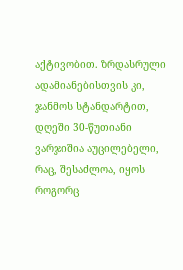აქტივობით. ზრდასრული ადამიანებისთვის კი, ჯანმოს სტანდარტით, დღეში 30-წუთიანი ვარჯიშია აუცილებელი, რაც, შესაძლოა, იყოს როგორც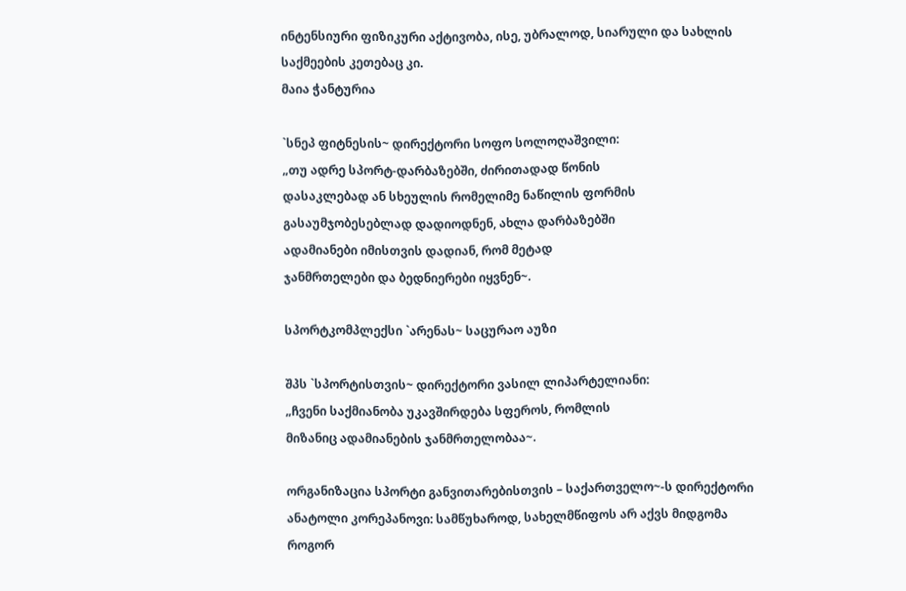ინტენსიური ფიზიკური აქტივობა, ისე, უბრალოდ, სიარული და სახლის საქმეების კეთებაც კი.
მაია ჭანტურია

`სნეპ ფიტნესის~ დირექტორი სოფო სოლოღაშვილი:
„თუ ადრე სპორტ-დარბაზებში, ძირითადად წონის
დასაკლებად ან სხეულის რომელიმე ნაწილის ფორმის
გასაუმჯობესებლად დადიოდნენ, ახლა დარბაზებში
ადამიანები იმისთვის დადიან, რომ მეტად
ჯანმრთელები და ბედნიერები იყვნენ~.

სპორტკომპლექსი `არენას~ საცურაო აუზი

შპს `სპორტისთვის~ დირექტორი ვასილ ლიპარტელიანი:
„ჩვენი საქმიანობა უკავშირდება სფეროს, რომლის
მიზანიც ადამიანების ჯანმრთელობაა~.

ორგანიზაცია სპორტი განვითარებისთვის – საქართველო~-ს დირექტორი ანატოლი კორეპანოვი: სამწუხაროდ, სახელმწიფოს არ აქვს მიდგომა როგორ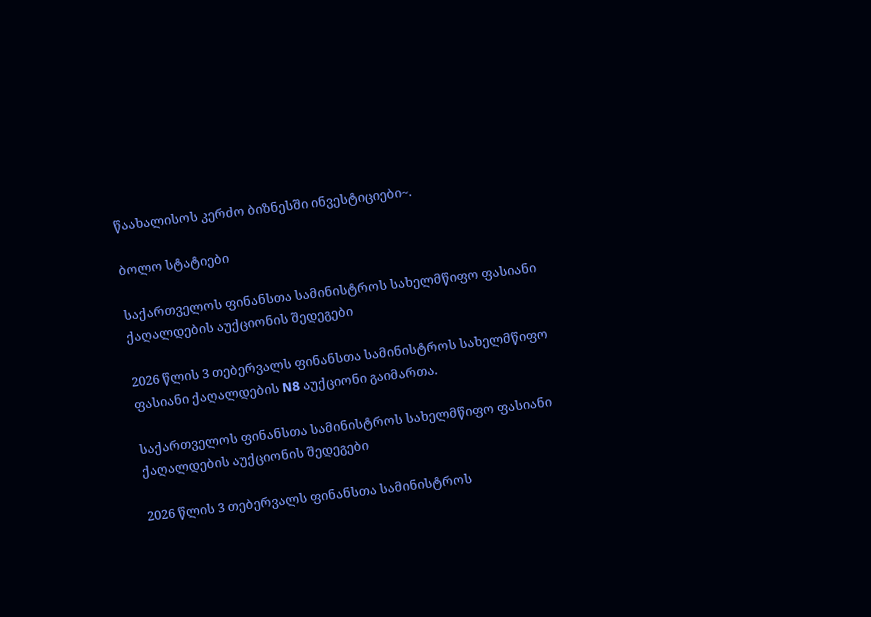წაახალისოს კერძო ბიზნესში ინვესტიციები~.

ბოლო სტატიები

საქართველოს ფინანსთა სამინისტროს სახელმწიფო ფასიანი ქაღალდების აუქციონის შედეგები

2026 წლის 3 თებერვალს ფინანსთა სამინისტროს სახელმწიფო ფასიანი ქაღალდების N8 აუქციონი გაიმართა.

საქართველოს ფინანსთა სამინისტროს სახელმწიფო ფასიანი ქაღალდების აუქციონის შედეგები

2026 წლის 3 თებერვალს ფინანსთა სამინისტროს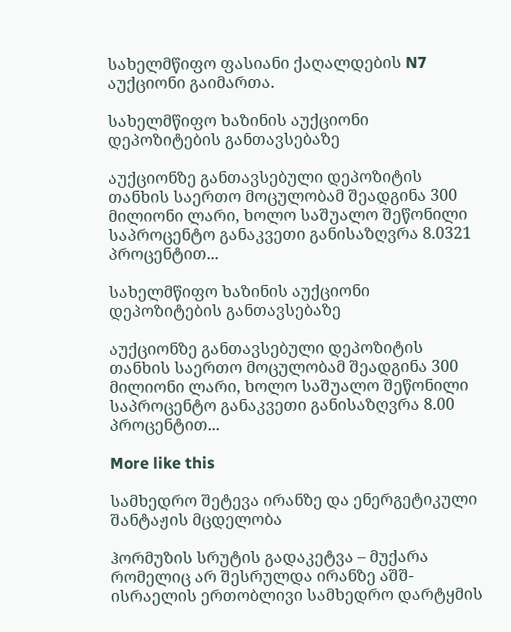სახელმწიფო ფასიანი ქაღალდების N7 აუქციონი გაიმართა.

სახელმწიფო ხაზინის აუქციონი დეპოზიტების განთავსებაზე

აუქციონზე განთავსებული დეპოზიტის თანხის საერთო მოცულობამ შეადგინა 300 მილიონი ლარი, ხოლო საშუალო შეწონილი საპროცენტო განაკვეთი განისაზღვრა 8.0321 პროცენტით...

სახელმწიფო ხაზინის აუქციონი დეპოზიტების განთავსებაზე

აუქციონზე განთავსებული დეპოზიტის თანხის საერთო მოცულობამ შეადგინა 300 მილიონი ლარი, ხოლო საშუალო შეწონილი საპროცენტო განაკვეთი განისაზღვრა 8.00 პროცენტით...

More like this

სამხედრო შეტევა ირანზე და ენერგეტიკული შანტაჟის მცდელობა

ჰორმუზის სრუტის გადაკეტვა – მუქარა რომელიც არ შესრულდა ირანზე აშშ-ისრაელის ერთობლივი სამხედრო დარტყმის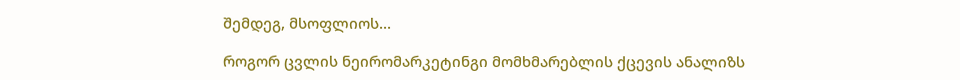შემდეგ, მსოფლიოს...

როგორ ცვლის ნეირომარკეტინგი მომხმარებლის ქცევის ანალიზს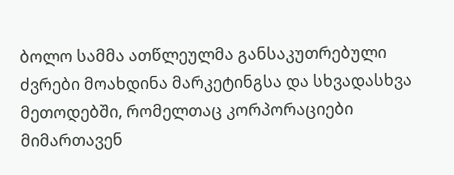ბოლო სამმა ათწლეულმა განსაკუთრებული ძვრები მოახდინა მარკეტინგსა და სხვადასხვა მეთოდებში, რომელთაც კორპორაციები მიმართავენ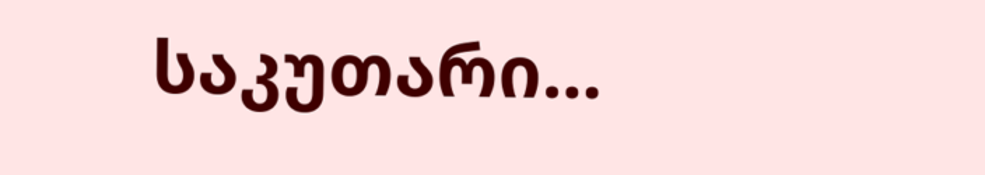საკუთარი...